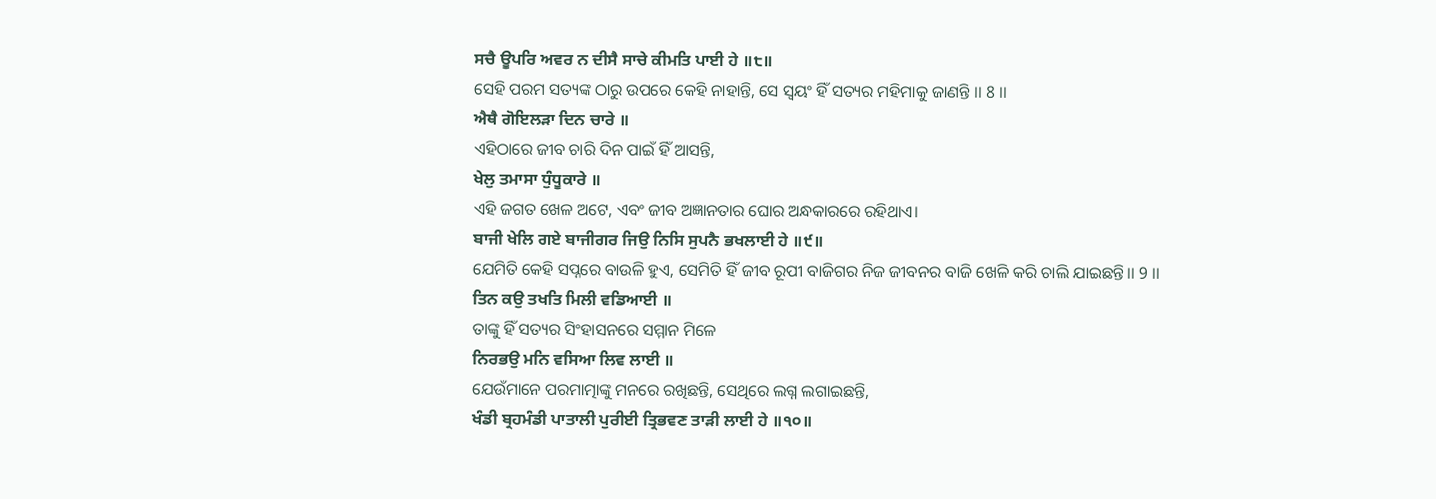ਸਚੈ ਊਪਰਿ ਅਵਰ ਨ ਦੀਸੈ ਸਾਚੇ ਕੀਮਤਿ ਪਾਈ ਹੇ ॥੮॥
ସେହି ପରମ ସତ୍ୟଙ୍କ ଠାରୁ ଉପରେ କେହି ନାହାନ୍ତି, ସେ ସ୍ୱୟଂ ହିଁ ସତ୍ୟର ମହିମାକୁ ଜାଣନ୍ତି ।। 8 ।।
ਐਥੈ ਗੋਇਲੜਾ ਦਿਨ ਚਾਰੇ ॥
ଏହିଠାରେ ଜୀବ ଚାରି ଦିନ ପାଇଁ ହିଁ ଆସନ୍ତି,
ਖੇਲੁ ਤਮਾਸਾ ਧੁੰਧੂਕਾਰੇ ॥
ଏହି ଜଗତ ଖେଳ ଅଟେ, ଏବଂ ଜୀବ ଅଜ୍ଞାନତାର ଘୋର ଅନ୍ଧକାରରେ ରହିଥାଏ।
ਬਾਜੀ ਖੇਲਿ ਗਏ ਬਾਜੀਗਰ ਜਿਉ ਨਿਸਿ ਸੁਪਨੈ ਭਖਲਾਈ ਹੇ ॥੯॥
ଯେମିତି କେହି ସପ୍ନରେ ବାଉଳି ହୁଏ, ସେମିତି ହିଁ ଜୀବ ରୂପୀ ବାଜିଗର ନିଜ ଜୀବନର ବାଜି ଖେଳି କରି ଚାଲି ଯାଇଛନ୍ତି।। 9 ।।
ਤਿਨ ਕਉ ਤਖਤਿ ਮਿਲੀ ਵਡਿਆਈ ॥
ତାଙ୍କୁ ହିଁ ସତ୍ୟର ସିଂହାସନରେ ସମ୍ମାନ ମିଳେ
ਨਿਰਭਉ ਮਨਿ ਵਸਿਆ ਲਿਵ ਲਾਈ ॥
ଯେଉଁମାନେ ପରମାତ୍ମାଙ୍କୁ ମନରେ ରଖିଛନ୍ତି, ସେଥିରେ ଲଗ୍ନ ଲଗାଇଛନ୍ତି,
ਖੰਡੀ ਬ੍ਰਹਮੰਡੀ ਪਾਤਾਲੀ ਪੁਰੀਈ ਤ੍ਰਿਭਵਣ ਤਾੜੀ ਲਾਈ ਹੇ ॥੧੦॥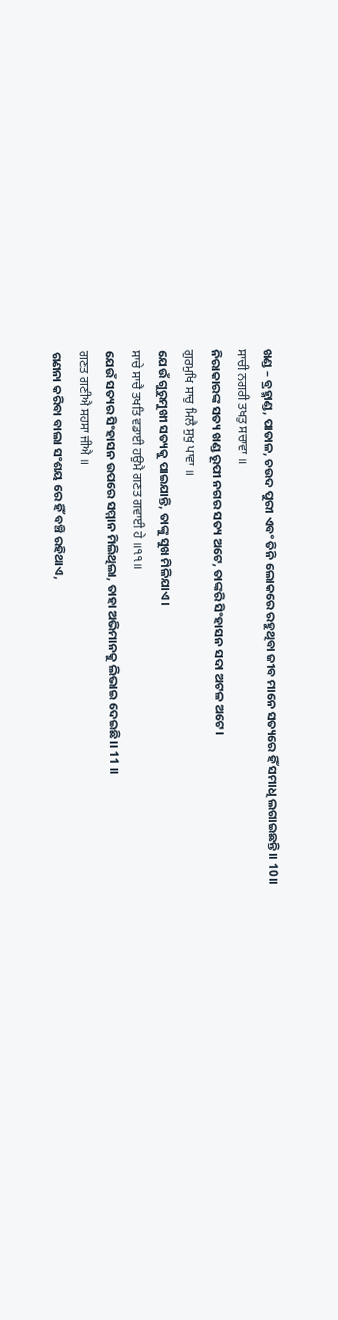ଖଣ୍ଡ – ବ୍ରହ୍ମାଣ୍ଡ, ପାତାଳ, ଚଉଦ ପୁରୀ ଏବଂ ତିନି ଲୋକରେ ରହୁଥିବା ଜୀବ ମାନେ ସତ୍ୟରେ ହିଁ ସମାଧି ଲଗାଇଛନ୍ତି।। 10।।
ਸਾਚੀ ਨਗਰੀ ਤਖਤੁ ਸਚਾਵਾ ॥
ନିରାକାରଙ୍କ ସତ୍ୟ ଖଣ୍ଡ ରୂପୀ ନଗର ସତ୍ୟ ଅଟେ, ତାଙ୍କରି ସିଂହାସନ ସଦା ଅଟଳ ଅଟେ।
ਗੁਰਮੁਖਿ ਸਾਚੁ ਮਿਲੈ ਸੁਖੁ ਪਾਵਾ ॥
ଯେଉଁ ଗୁରୁମୁଖୀ ସତ୍ୟକୁ ପାଇଯାନ୍ତି, ତାଙ୍କୁ ସୁଖ ମିଳିଯାଏ।
ਸਾਚੇ ਸਾਚੈ ਤਖਤਿ ਵਡਾਈ ਹਉਮੈ ਗਣਤ ਗਵਾਈ ਹੇ ॥੧੧॥
ଯେଉଁ ସତ୍ୟର ସିଂହାସନ ଉପରେ ସମ୍ମାନ ମିଲିଥିଲା, ତାହା ଅଭିମାନକୁ ଲିଭାଇ ଦେଇଛି।। 11 ।।
ਗਣਤ ਗਣੀਐ ਸਹਸਾ ਜੀਐ ॥
ଗଣନା କରିବା ବାଲା ସଂଶୟ ରେ ହିଁ ବଞ୍ଚି ରହିଥାଏ,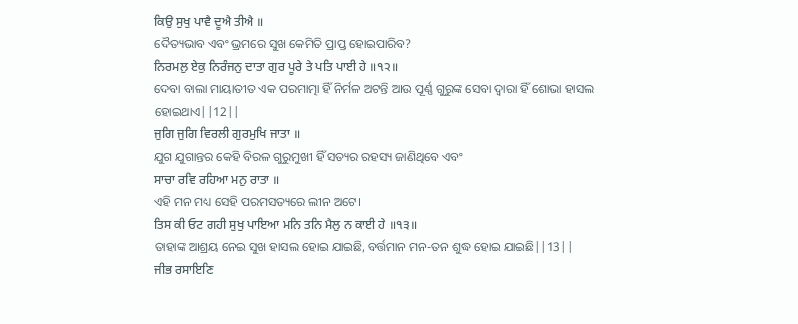ਕਿਉ ਸੁਖੁ ਪਾਵੈ ਦੂਐ ਤੀਐ ॥
ଦୈତ୍ୟଭାବ ଏବଂ ଭ୍ରମରେ ସୁଖ କେମିତି ପ୍ରାପ୍ତ ହୋଇପାରିବ?
ਨਿਰਮਲੁ ਏਕੁ ਨਿਰੰਜਨੁ ਦਾਤਾ ਗੁਰ ਪੂਰੇ ਤੇ ਪਤਿ ਪਾਈ ਹੇ ॥੧੨॥
ଦେବା ବାଲା ମାୟାତୀତ ଏକ ପରମାତ୍ମା ହିଁ ନିର୍ମଳ ଅଟନ୍ତି ଆଉ ପୂର୍ଣ୍ଣ ଗୁରୁଙ୍କ ସେବା ଦ୍ଵାରା ହିଁ ଶୋଭା ହାସଲ ହୋଇଥାଏ||12||
ਜੁਗਿ ਜੁਗਿ ਵਿਰਲੀ ਗੁਰਮੁਖਿ ਜਾਤਾ ॥
ଯୁଗ ଯୁଗାନ୍ତର କେହି ବିରଳ ଗୁରୁମୁଖୀ ହିଁ ସତ୍ୟର ରହସ୍ୟ ଜାଣିଥିବେ ଏବଂ
ਸਾਚਾ ਰਵਿ ਰਹਿਆ ਮਨੁ ਰਾਤਾ ॥
ଏହି ମନ ମଧ୍ୟ ସେହି ପରମସତ୍ୟରେ ଲୀନ ଅଟେ।
ਤਿਸ ਕੀ ਓਟ ਗਹੀ ਸੁਖੁ ਪਾਇਆ ਮਨਿ ਤਨਿ ਮੈਲੁ ਨ ਕਾਈ ਹੇ ॥੧੩॥
ତାହାଙ୍କ ଆଶ୍ରୟ ନେଇ ସୁଖ ହାସଲ ହୋଇ ଯାଇଛି, ବର୍ତ୍ତମାନ ମନ-ତନ ଶୁଦ୍ଧ ହୋଇ ଯାଇଛି||13||
ਜੀਭ ਰਸਾਇਣਿ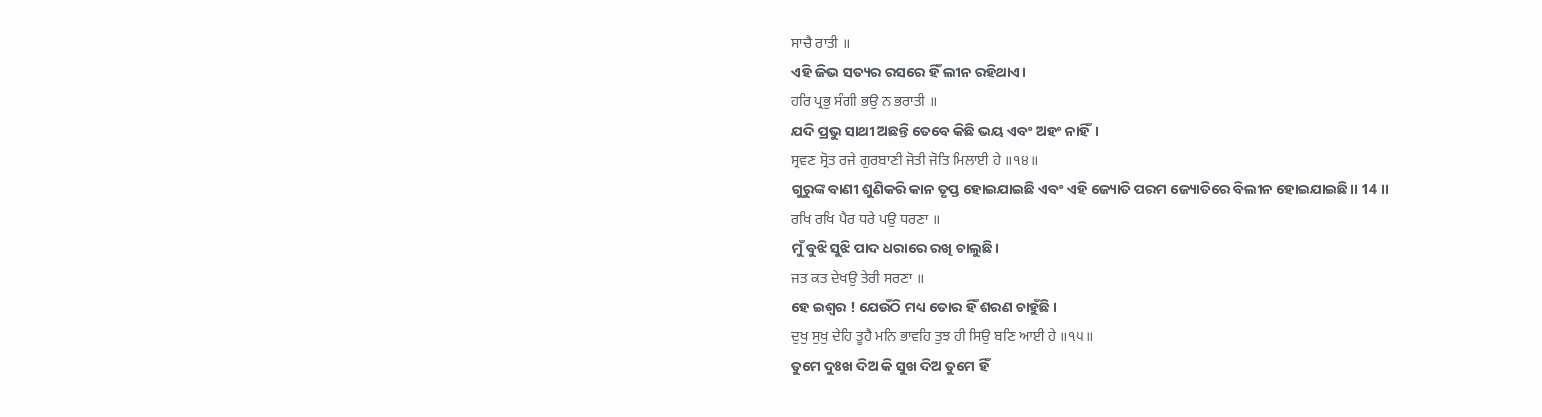ਸਾਚੈ ਰਾਤੀ ॥
ଏହି ଜିଭ ସତ୍ୟର ରସରେ ହିଁ ଲୀନ ରହିଥାଏ।
ਹਰਿ ਪ੍ਰਭੁ ਸੰਗੀ ਭਉ ਨ ਭਰਾਤੀ ॥
ଯଦି ପ୍ରଭୁ ସାଥୀ ଅଛନ୍ତି ତେବେ କିଛି ଭୟ ଏବଂ ଅହଂ ନାହିଁ।
ਸ੍ਰਵਣ ਸ੍ਰੋਤ ਰਜੇ ਗੁਰਬਾਣੀ ਜੋਤੀ ਜੋਤਿ ਮਿਲਾਈ ਹੇ ॥੧੪॥
ଗୁରୁଙ୍କ ବାଣୀ ଶୁଣିକରି କାନ ତୃପ୍ତ ହୋଇଯାଇଛି ଏବଂ ଏହି ଜ୍ୟୋତି ପରମ ଜ୍ୟୋତିରେ ବିଲୀନ ହୋଇଯାଇଛି।। 14 ।।
ਰਖਿ ਰਖਿ ਪੈਰ ਧਰੇ ਪਉ ਧਰਣਾ ॥
ମୁଁ ବୁଝି ସୁଝି ପାଦ ଧରାରେ ରଖି ଚାଲୁଛି।
ਜਤ ਕਤ ਦੇਖਉ ਤੇਰੀ ਸਰਣਾ ॥
ହେ ଇଶ୍ଵର ! ଯେଉଁଠି ମଧ୍ୟ ତୋର ହିଁ ଶରଣ ଚାହୁଁଛି ।
ਦੁਖੁ ਸੁਖੁ ਦੇਹਿ ਤੂਹੈ ਮਨਿ ਭਾਵਹਿ ਤੁਝ ਹੀ ਸਿਉ ਬਣਿ ਆਈ ਹੇ ॥੧੫॥
ତୁମେ ଦୁଃଖ ଦିଅ କି ସୁଖ ଦିଅ ତୁମେ ହିଁ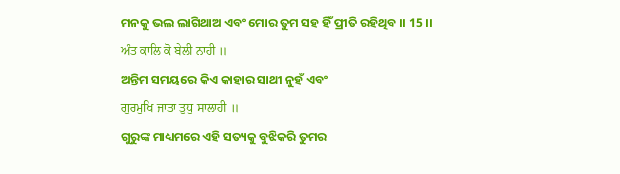ମନକୁ ଭଲ ଲାଗିଥାଅ ଏବଂ ମୋର ତୁମ ସହ ହିଁ ପ୍ରୀତି ରହିଥିବ ।। 15 ।।
ਅੰਤ ਕਾਲਿ ਕੋ ਬੇਲੀ ਨਾਹੀ ॥
ଅନ୍ତିମ ସମୟରେ କିଏ କାହାର ସାଥୀ ନୁହଁ ଏବଂ
ਗੁਰਮੁਖਿ ਜਾਤਾ ਤੁਧੁ ਸਾਲਾਹੀ ॥
ଗୁରୁଙ୍କ ମାଧ୍ୟମରେ ଏହି ସତ୍ୟକୁ ବୁଝିକରି ତୁମର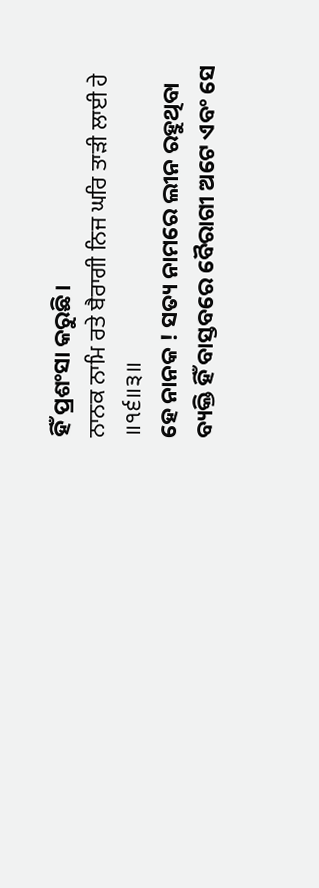ହିଁ ପ୍ରଶଂସା କରୁଛି।
ਨਾਨਕ ਨਾਮਿ ਰਤੇ ਬੈਰਾਗੀ ਨਿਜ ਘਰਿ ਤਾੜੀ ਲਾਈ ਹੇ ॥੧੬॥੩॥
ହେ ନାନକ ! ସତ୍ୟ ନାମରେ ଲୀନ ରହୁଥିବା ବ୍ୟକ୍ତି ହିଁ ବାସ୍ତବରେ ବୈରାଗୀ ଅଟେ ଏବଂ ସେ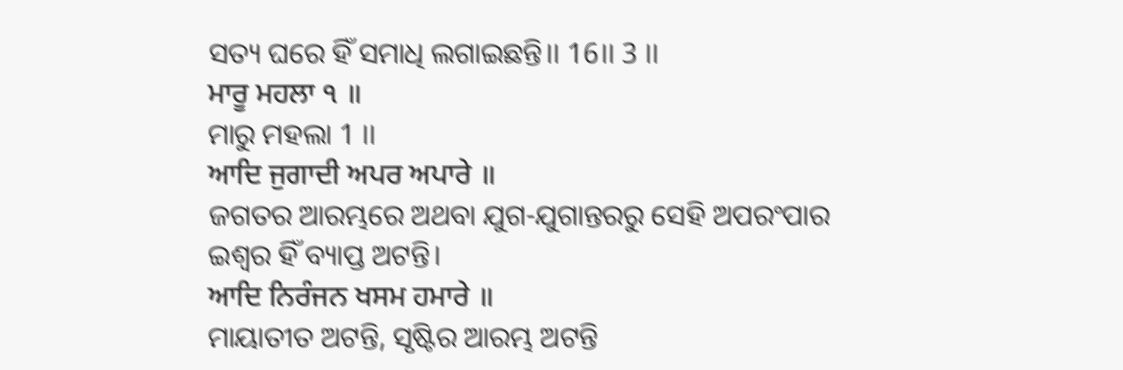ସତ୍ୟ ଘରେ ହିଁ ସମାଧି ଲଗାଇଛନ୍ତି।। 16।। 3 ।।
ਮਾਰੂ ਮਹਲਾ ੧ ॥
ମାରୁ ମହଲା 1 ।।
ਆਦਿ ਜੁਗਾਦੀ ਅਪਰ ਅਪਾਰੇ ॥
ଜଗତର ଆରମ୍ଭରେ ଅଥବା ଯୁଗ-ଯୁଗାନ୍ତରରୁ ସେହି ଅପରଂପାର ଇଶ୍ଵର ହିଁ ବ୍ୟାପ୍ତ ଅଟନ୍ତି।
ਆਦਿ ਨਿਰੰਜਨ ਖਸਮ ਹਮਾਰੇ ॥
ମାୟାତୀତ ଅଟନ୍ତି, ସୃଷ୍ଟିର ଆରମ୍ଭ ଅଟନ୍ତି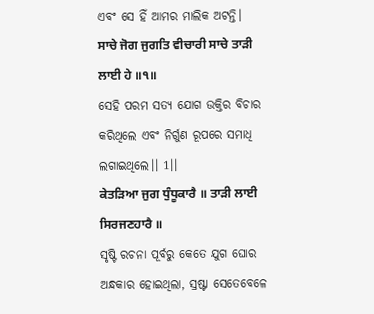ଏବଂ ସେ ହିଁ ଆମର ମାଲିକ ଅଟନ୍ତି।
ਸਾਚੇ ਜੋਗ ਜੁਗਤਿ ਵੀਚਾਰੀ ਸਾਚੇ ਤਾੜੀ ਲਾਈ ਹੇ ॥੧॥
ସେହି ପରମ ସତ୍ୟ ଯୋଗ ଉକ୍ତିର ବିଚାର କରିଥିଲେ ଏବଂ ନିର୍ଗୁଣ ରୂପରେ ସମାଧି ଲଗାଇଥିଲେ।। 1।।
ਕੇਤੜਿਆ ਜੁਗ ਧੁੰਧੂਕਾਰੈ ॥ ਤਾੜੀ ਲਾਈ ਸਿਰਜਣਹਾਰੈ ॥
ସୃଷ୍ଟି ରଚନା ପୂର୍ବରୁ କେତେ ଯୁଗ ଘୋର ଅନ୍ଧକାର ହୋଇଥିଲା, ସ୍ରଷ୍ଟା ସେତେବେଳେ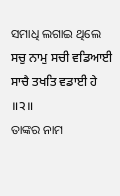ସମାଧି ଲଗାଇ ଥିଲେ
ਸਚੁ ਨਾਮੁ ਸਚੀ ਵਡਿਆਈ ਸਾਚੈ ਤਖਤਿ ਵਡਾਈ ਹੇ ॥੨॥
ତାଙ୍କର ନାମ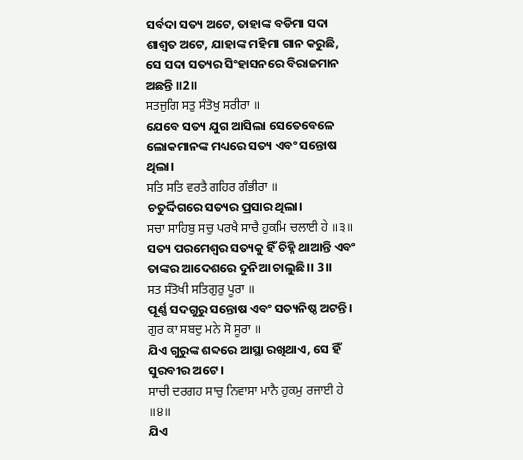ସର୍ବଦା ସତ୍ୟ ଅଟେ, ତାହାଙ୍କ ବଡିମା ସଦା ଶାଶ୍ଵତ ଅଟେ, ଯାହାଙ୍କ ମହିମା ଗାନ କରୁଛି, ସେ ସଦା ସତ୍ୟର ସିଂହାସନରେ ବିରାଜମାନ ଅଛନ୍ତି ॥2॥
ਸਤਜੁਗਿ ਸਤੁ ਸੰਤੋਖੁ ਸਰੀਰਾ ॥
ଯେବେ ସତ୍ୟ ଯୁଗ ଆସିଲା ସେତେବେଳେ ଲୋକମାନଙ୍କ ମଧ୍ୟରେ ସତ୍ୟ ଏବଂ ସନ୍ତୋଷ ଥିଲା।
ਸਤਿ ਸਤਿ ਵਰਤੈ ਗਹਿਰ ਗੰਭੀਰਾ ॥
ଚତୁର୍ଦ୍ଦିଗରେ ସତ୍ୟର ପ୍ରସାର ଥିଲା।
ਸਚਾ ਸਾਹਿਬੁ ਸਚੁ ਪਰਖੈ ਸਾਚੈ ਹੁਕਮਿ ਚਲਾਈ ਹੇ ॥੩॥
ସତ୍ୟ ପରମେଶ୍ବର ସତ୍ୟକୁ ହିଁ ଚିହ୍ନି ଥାଆନ୍ତି ଏବଂ ତାଙ୍କର ଆଦେଶରେ ଦୁନିଆ ଚାଲୁଛି।। 3।।
ਸਤ ਸੰਤੋਖੀ ਸਤਿਗੁਰੁ ਪੂਰਾ ॥
ପୂର୍ଣ୍ଣ ସଦଗୁରୁ ସନ୍ତୋଷ ଏବଂ ସତ୍ୟନିଷ୍ଠ ଅଟନ୍ତି।
ਗੁਰ ਕਾ ਸਬਦੁ ਮਨੇ ਸੋ ਸੂਰਾ ॥
ଯିଏ ଗୁରୁଙ୍କ ଶବ୍ଦରେ ଆସ୍ଥା ରଖିଥାଏ, ସେ ହିଁ ସୁରବୀର ଅଟେ ।
ਸਾਚੀ ਦਰਗਹ ਸਾਚੁ ਨਿਵਾਸਾ ਮਾਨੈ ਹੁਕਮੁ ਰਜਾਈ ਹੇ ॥੪॥
ଯିଏ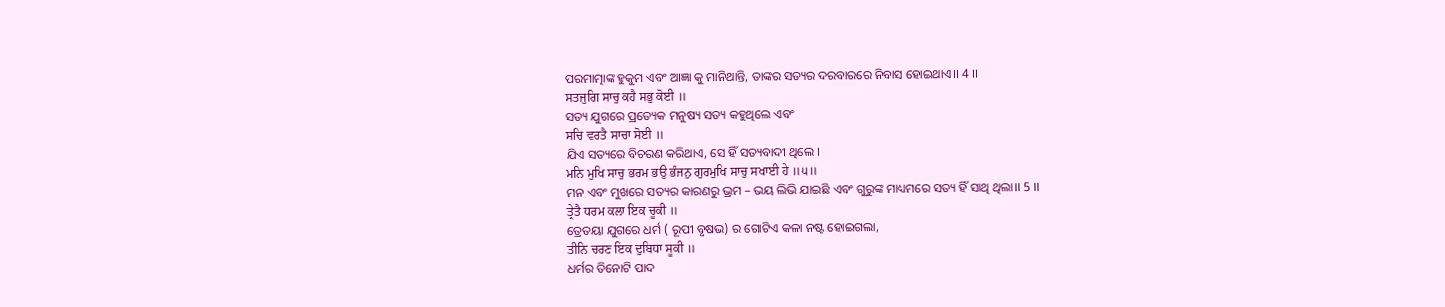ପରମାତ୍ମାଙ୍କ ହୁକୁମ ଏବଂ ଆଜ୍ଞା କୁ ମାନିଥାନ୍ତି, ତାଙ୍କର ସତ୍ୟର ଦରବାରରେ ନିବାସ ହୋଇଥାଏ।। 4 ।।
ਸਤਜੁਗਿ ਸਾਚੁ ਕਹੈ ਸਭੁ ਕੋਈ ॥
ସତ୍ୟ ଯୁଗରେ ପ୍ରତ୍ୟେକ ମନୁଷ୍ୟ ସତ୍ୟ କହୁଥିଲେ ଏବଂ
ਸਚਿ ਵਰਤੈ ਸਾਚਾ ਸੋਈ ॥
ଯିଏ ସତ୍ୟରେ ବିଚରଣ କରିଥାଏ, ସେ ହିଁ ସତ୍ୟବାଦୀ ଥିଲେ ।
ਮਨਿ ਮੁਖਿ ਸਾਚੁ ਭਰਮ ਭਉ ਭੰਜਨੁ ਗੁਰਮੁਖਿ ਸਾਚੁ ਸਖਾਈ ਹੇ ॥੫॥
ମନ ଏବଂ ମୁଖରେ ସତ୍ୟର କାରଣରୁ ଭ୍ରମ – ଭୟ ଲିଭି ଯାଇଛି ଏବଂ ଗୁରୁଙ୍କ ମାଧ୍ୟମରେ ସତ୍ୟ ହିଁ ସାଥି ଥିଲା।। 5 ।।
ਤ੍ਰੇਤੈ ਧਰਮ ਕਲਾ ਇਕ ਚੂਕੀ ॥
ତ୍ରେତୟା ଯୁଗରେ ଧର୍ମ ( ରୂପୀ ବୃଷଭ) ର ଗୋଟିଏ କଳା ନଷ୍ଟ ହୋଇଗଲା,
ਤੀਨਿ ਚਰਣ ਇਕ ਦੁਬਿਧਾ ਸੂਕੀ ॥
ଧର୍ମର ତିନୋଟି ପାଦ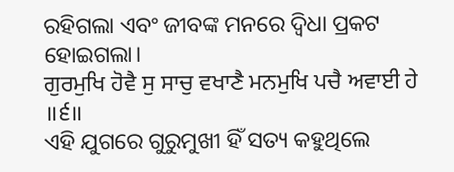ରହିଗଲା ଏବଂ ଜୀବଙ୍କ ମନରେ ଦ୍ଵିଧା ପ୍ରକଟ ହୋଇଗଲା।
ਗੁਰਮੁਖਿ ਹੋਵੈ ਸੁ ਸਾਚੁ ਵਖਾਣੈ ਮਨਮੁਖਿ ਪਚੈ ਅਵਾਈ ਹੇ ॥੬॥
ଏହି ଯୁଗରେ ଗୁରୁମୁଖୀ ହିଁ ସତ୍ୟ କହୁଥିଲେ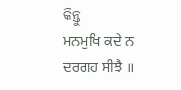କିନ୍ତୁ
ਮਨਮੁਖਿ ਕਦੇ ਨ ਦਰਗਹ ਸੀਝੈ ॥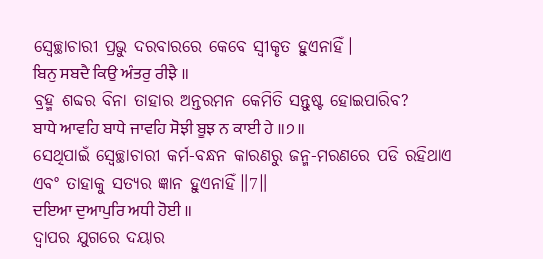ସ୍ଵେଚ୍ଛାଚାରୀ ପ୍ରଭୁ ଦରବାରରେ କେବେ ସ୍ଵୀକୃତ ହୁଏନାହିଁ।
ਬਿਨੁ ਸਬਦੈ ਕਿਉ ਅੰਤਰੁ ਰੀਝੈ ॥
ବ୍ରହ୍ମ ଶବ୍ଦର ବିନା ତାହାର ଅନ୍ତରମନ କେମିତି ସନ୍ତୁଷ୍ଟ ହୋଇପାରିବ?
ਬਾਧੇ ਆਵਹਿ ਬਾਧੇ ਜਾਵਹਿ ਸੋਝੀ ਬੂਝ ਨ ਕਾਈ ਹੇ ॥੭॥
ସେଥିପାଇଁ ସ୍ଵେଚ୍ଛାଚାରୀ କର୍ମ-ବନ୍ଧନ କାରଣରୁ ଜନ୍ମ-ମରଣରେ ପଡି ରହିଥାଏ ଏବଂ ତାହାକୁ ସତ୍ୟର ଜ୍ଞାନ ହୁଏନାହିଁ॥7॥
ਦਇਆ ਦੁਆਪੁਰਿ ਅਧੀ ਹੋਈ ॥
ଦ୍ୱାପର ଯୁଗରେ ଦୟାର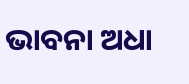ଭାବନା ଅଧା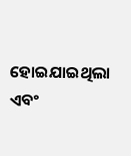ହୋଇଯାଇଥିଲା ଏବଂ